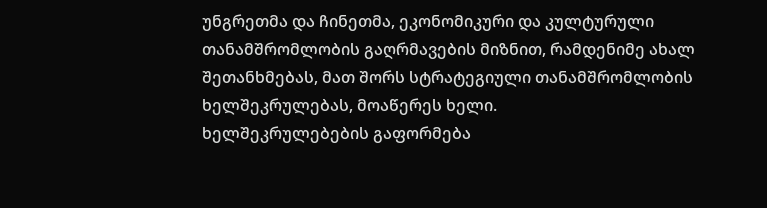უნგრეთმა და ჩინეთმა, ეკონომიკური და კულტურული თანამშრომლობის გაღრმავების მიზნით, რამდენიმე ახალ შეთანხმებას, მათ შორს სტრატეგიული თანამშრომლობის ხელშეკრულებას, მოაწერეს ხელი.
ხელშეკრულებების გაფორმება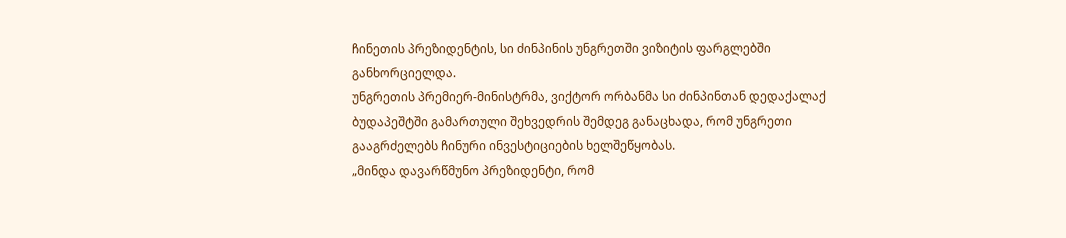ჩინეთის პრეზიდენტის, სი ძინპინის უნგრეთში ვიზიტის ფარგლებში განხორციელდა.
უნგრეთის პრემიერ-მინისტრმა, ვიქტორ ორბანმა სი ძინპინთან დედაქალაქ ბუდაპეშტში გამართული შეხვედრის შემდეგ განაცხადა, რომ უნგრეთი გააგრძელებს ჩინური ინვესტიციების ხელშეწყობას.
„მინდა დავარწმუნო პრეზიდენტი, რომ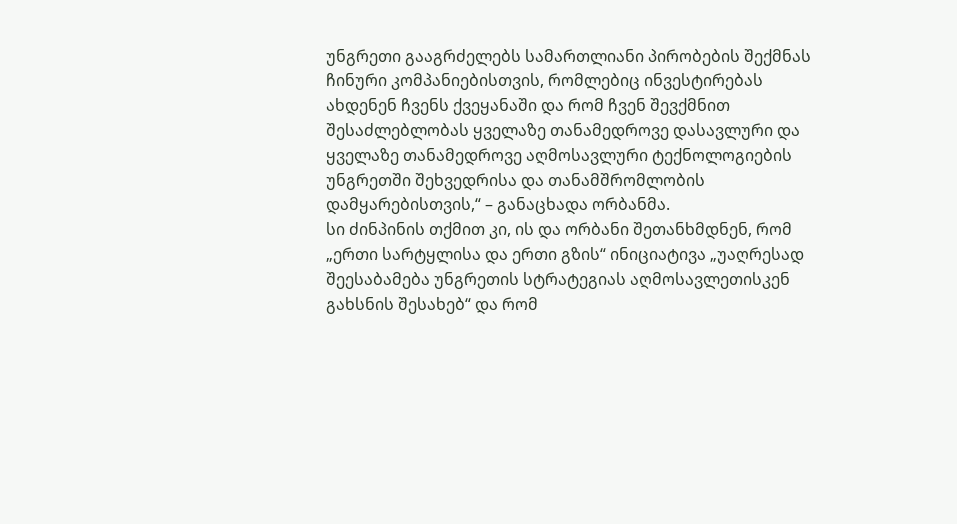უნგრეთი გააგრძელებს სამართლიანი პირობების შექმნას ჩინური კომპანიებისთვის, რომლებიც ინვესტირებას ახდენენ ჩვენს ქვეყანაში და რომ ჩვენ შევქმნით შესაძლებლობას ყველაზე თანამედროვე დასავლური და ყველაზე თანამედროვე აღმოსავლური ტექნოლოგიების უნგრეთში შეხვედრისა და თანამშრომლობის დამყარებისთვის,“ – განაცხადა ორბანმა.
სი ძინპინის თქმით კი, ის და ორბანი შეთანხმდნენ, რომ „ერთი სარტყლისა და ერთი გზის“ ინიციატივა „უაღრესად შეესაბამება უნგრეთის სტრატეგიას აღმოსავლეთისკენ გახსნის შესახებ“ და რომ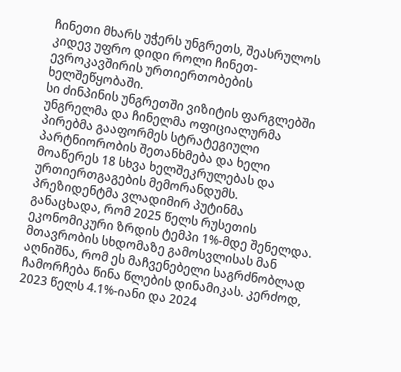ჩინეთი მხარს უჭერს უნგრეთს, შეასრულოს კიდევ უფრო დიდი როლი ჩინეთ-ევროკავშირის ურთიერთობების ხელშეწყობაში.
სი ძინპინის უნგრეთში ვიზიტის ფარგლებში უნგრელმა და ჩინელმა ოფიციალურმა პირებმა გააფორმეს სტრატეგიული პარტნიორობის შეთანხმება და ხელი მოაწერეს 18 სხვა ხელშეკრულებას და ურთიერთგაგების მემორანდუმს.
პრეზიდენტმა ვლადიმირ პუტინმა განაცხადა, რომ 2025 წელს რუსეთის ეკონომიკური ზრდის ტემპი 1%-მდე შენელდა.
მთავრობის სხდომაზე გამოსვლისას მან აღნიშნა, რომ ეს მაჩვენებელი საგრძნობლად ჩამორჩება წინა წლების დინამიკას. კერძოდ, 2023 წელს 4.1%-იანი და 2024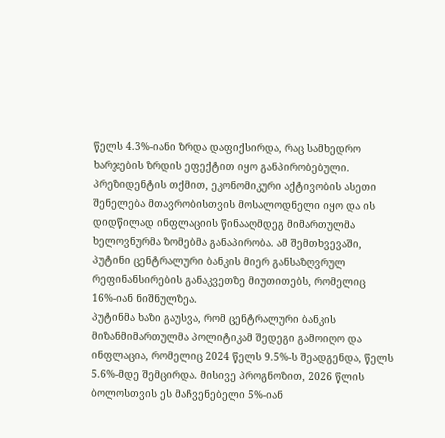წელს 4.3%-იანი ზრდა დაფიქსირდა, რაც სამხედრო ხარჯების ზრდის ეფექტით იყო განპირობებული.
პრეზიდენტის თქმით, ეკონომიკური აქტივობის ასეთი შენელება მთავრობისთვის მოსალოდნელი იყო და ის დიდწილად ინფლაციის წინააღმდეგ მიმართულმა ხელოვნურმა ზომებმა განაპირობა. ამ შემთხვევაში, პუტინი ცენტრალური ბანკის მიერ განსაზღვრულ რეფინანსირების განაკვეთზე მიუთითებს, რომელიც 16%-იან ნიშნულზეა.
პუტინმა ხაზი გაუსვა, რომ ცენტრალური ბანკის მიზანმიმართულმა პოლიტიკამ შედეგი გამოიღო და ინფლაცია, რომელიც 2024 წელს 9.5%-ს შეადგენდა, წელს 5.6%-მდე შემცირდა. მისივე პროგნოზით, 2026 წლის ბოლოსთვის ეს მაჩვენებელი 5%-იან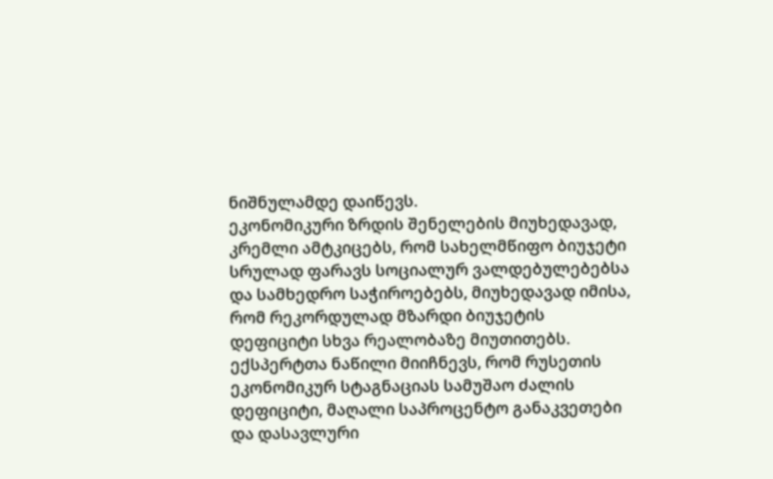ნიშნულამდე დაიწევს.
ეკონომიკური ზრდის შენელების მიუხედავად, კრემლი ამტკიცებს, რომ სახელმწიფო ბიუჯეტი სრულად ფარავს სოციალურ ვალდებულებებსა და სამხედრო საჭიროებებს, მიუხედავად იმისა, რომ რეკორდულად მზარდი ბიუჯეტის დეფიციტი სხვა რეალობაზე მიუთითებს.
ექსპერტთა ნაწილი მიიჩნევს, რომ რუსეთის ეკონომიკურ სტაგნაციას სამუშაო ძალის დეფიციტი, მაღალი საპროცენტო განაკვეთები და დასავლური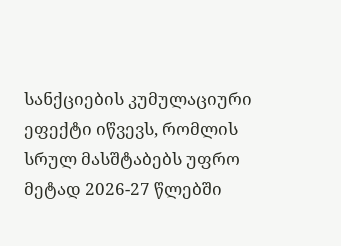სანქციების კუმულაციური ეფექტი იწვევს, რომლის სრულ მასშტაბებს უფრო მეტად 2026-27 წლებში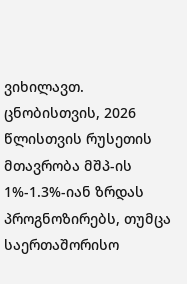ვიხილავთ.
ცნობისთვის, 2026 წლისთვის რუსეთის მთავრობა მშპ-ის 1%-1.3%-იან ზრდას პროგნოზირებს, თუმცა საერთაშორისო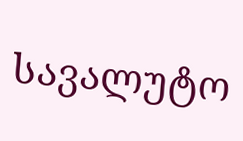სავალუტო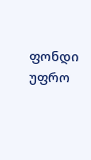ფონდი უფრო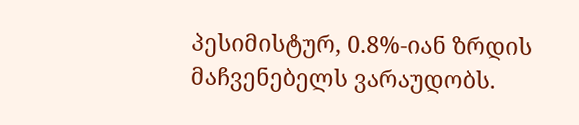პესიმისტურ, 0.8%-იან ზრდის მაჩვენებელს ვარაუდობს.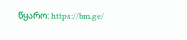წყარო: https://bm.ge/